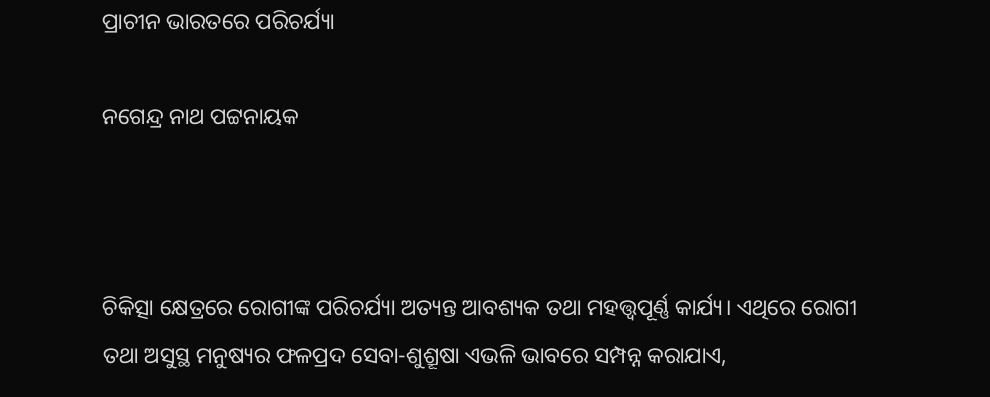ପ୍ରାଚୀନ ଭାରତରେ ପରିଚର୍ଯ୍ୟା

ନଗେନ୍ଦ୍ର ନାଥ ପଟ୍ଟନାୟକ



ଚିକିତ୍ସା କ୍ଷେତ୍ରରେ ରୋଗୀଙ୍କ ପରିଚର୍ଯ୍ୟା ଅତ୍ୟନ୍ତ ଆବଶ୍ୟକ ତଥା ମହତ୍ତ୍ୱପୂର୍ଣ୍ଣ କାର୍ଯ୍ୟ। ଏଥିରେ ରୋଗୀ ତଥା ଅସୁସ୍ଥ ମନୁଷ୍ୟର ଫଳପ୍ରଦ ସେବା-ଶୁଶ୍ରୂଷା ଏଭଳି ଭାବରେ ସମ୍ପନ୍ନ କରାଯାଏ,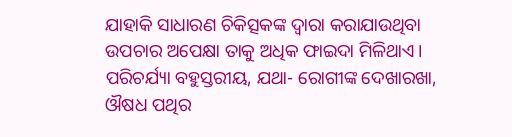ଯାହାକି ସାଧାରଣ ଚିକିତ୍ସକଙ୍କ ଦ୍ୱାରା କରାଯାଉଥିବା ଉପଚାର ଅପେକ୍ଷା ତାକୁ ଅଧିକ ଫାଇଦା ମିଳିଥାଏ। ପରିଚର୍ଯ୍ୟା ବହୁସ୍ତରୀୟ, ଯଥା- ରୋଗୀଙ୍କ ଦେଖାରଖା, ଔଷଧ ପଥିର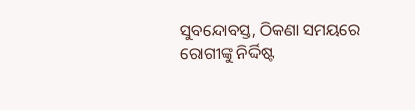ସୁବନ୍ଦୋବସ୍ତ, ଠିକଣା ସମୟରେ ରୋଗୀଙ୍କୁ ନିର୍ଦ୍ଦିଷ୍ଟ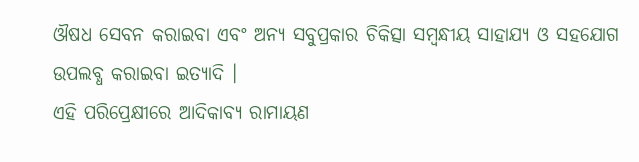ଔଷଧ ସେବନ କରାଇବା ଏବଂ ଅନ୍ୟ ସବୁପ୍ରକାର ଚିକିତ୍ସା ସମ୍ବନ୍ଧୀୟ ସାହାଯ୍ୟ ଓ ସହଯୋଗ ଉପଲବ୍ଧ କରାଇବା ଇତ୍ୟାଦି ।
ଏହି ପରିପ୍ରେକ୍ଷୀରେ ଆଦିକାବ୍ୟ ରାମାୟଣ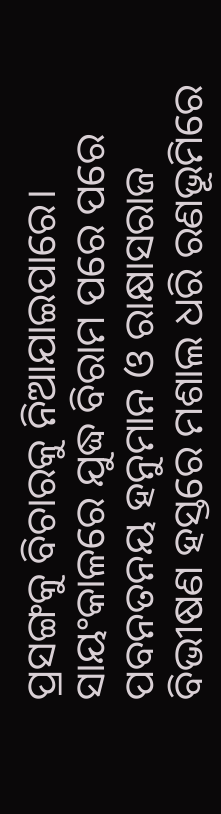ପ୍ରସଙ୍ଗକୁ ବିଚାରକୁ ନିଆଯାଇପାରେ। ସାୟଂକାଳରେ ଯୁଦ୍ଧ ବିରାମ ପରେ ପରେ ପବନତନୟ ହନୁମାନ ଓ ରାକ୍ଷାସରାଜ ବିଭୀଷଣ ହସ୍ତରେ ମଶାଲ ଧରି ରଣଭୂମିରେ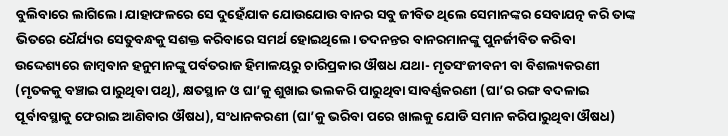ବୁଲିବାରେ ଲାଗିଲେ। ଯାହାଫଳରେ ସେ ଦୁହେଁଯାକ ଯୋଉଯୋଉ ବାନର ସବୁ ଜୀବିତ ଥିଲେ ସେମାନଙ୍କର ସେବାଯତ୍ନ କରି ତାଙ୍କ ଭିତରେ ଧୈର୍ଯ୍ୟର ସେତୁବନ୍ଧକୁ ସଶକ୍ତ କରିବାରେ ସମର୍ଥ ହୋଇଥିଲେ। ତଦନନ୍ତର ବାନରମାନଙ୍କୁ ପୁନର୍ଜୀବିତ କରିବା ଉଦ୍ଦେଶ୍ୟରେ ଜାମ୍ବବାନ ହନୁମାନଙ୍କୁ ପର୍ବତରାଜ ହିମାଳୟରୁ ଚାରିପ୍ରକାର ଔଷଧ ଯଥା- ମୃତସଂଜୀବନୀ ବା ବିଶଲ୍ୟକରଣୀ (ମୃତକକୁ ବଞ୍ଚାଇ ପାରୁଥିବା ପଥି), କ୍ଷତସ୍ଥାନ ଓ ଘା’କୁ ଶୁଖାଇ ଭଲକରି ପାରୁଥିବା ସାବର୍ଣ୍ଣକରଣୀ (ଘା’ର ରଙ୍ଗ ବଦଳାଇ ପୂର୍ବାବସ୍ଥାକୁ ଫେରାଇ ଆଣିବାର ଔଷଧ), ସଂଧାନକରଣୀ (ଘା’କୁ ଭରିବା ପରେ ଖାଲକୁ ଯୋଡି ସମାନ କରିପାରୁଥିବା ଔଷଧ)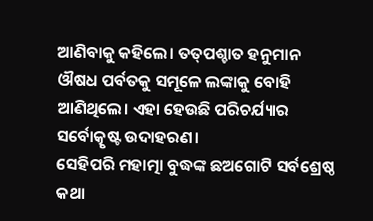ଆଣିବାକୁ କହିଲେ। ତତ୍‌ପଶ୍ଚାତ ହନୁମାନ ଔଷଧ ପର୍ବତକୁ ସମୂଳେ ଲଙ୍କାକୁ ବୋହି ଆଣିଥିଲେ। ଏହା ହେଉଛି ପରିଚର୍ଯ୍ୟାର ସର୍ବୋତ୍କୃଷ୍ଟ ଉଦାହରଣ।
ସେହିପରି ମହାତ୍ମା ବୁଦ୍ଧଙ୍କ ଛଅଗୋଟି ସର୍ବଶ୍ରେଷ୍ଠ କଥା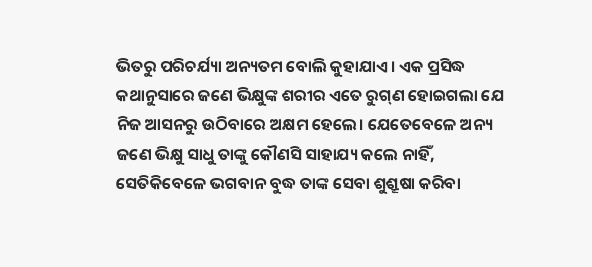ଭିତରୁ ପରିଚର୍ଯ୍ୟା ଅନ୍ୟତମ ବୋଲି କୁହାଯାଏ। ଏକ ପ୍ରସିଦ୍ଧ କଥାନୁସାରେ ଜଣେ ଭିକ୍ଷୁଙ୍କ ଶରୀର ଏତେ ରୁଗ୍‌ଣ ହୋଇଗଲା ଯେ ନିଜ ଆସନରୁ ଉଠିବାରେ ଅକ୍ଷମ ହେଲେ। ଯେତେବେଳେ ଅନ୍ୟ ଜଣେ ଭିକ୍ଷୁ ସାଧୁ ତାଙ୍କୁ କୌଣସି ସାହାଯ୍ୟ କଲେ ନାହିଁ, ସେତିକିବେଳେ ଭଗବାନ ବୁଦ୍ଧ ତାଙ୍କ ସେବା ଶୁଶ୍ରୂଷା କରିବା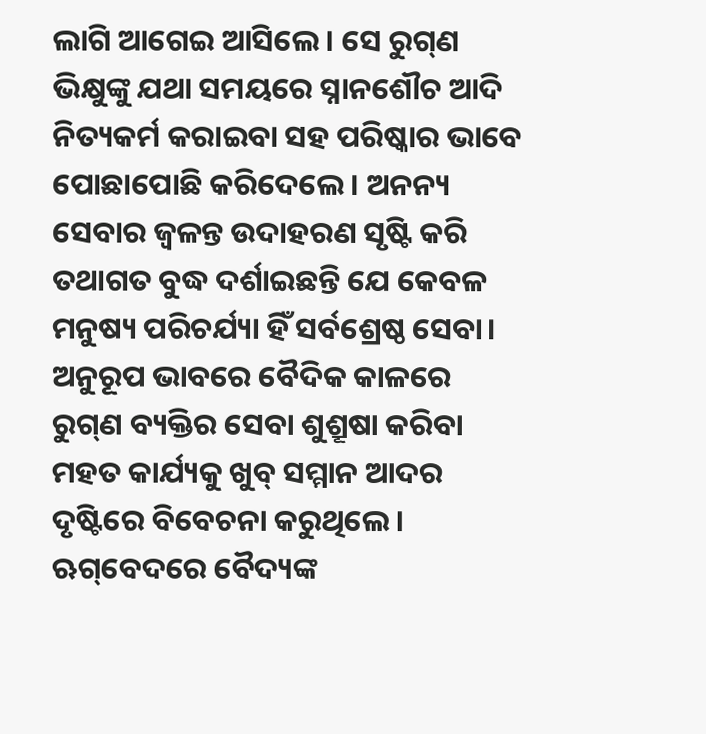ଲାଗି ଆଗେଇ ଆସିଲେ । ସେ ରୁଗ୍‌ଣ ଭିକ୍ଷୁଙ୍କୁ ଯଥା ସମୟରେ ସ୍ନାନଶୌଚ ଆଦି ନିତ୍ୟକର୍ମ କରାଇବା ସହ ପରିଷ୍କାର ଭାବେ ପୋଛାପୋଛି କରିଦେଲେ। ଅନନ୍ୟ ସେବାର ଜ୍ୱଳନ୍ତ ଉଦାହରଣ ସୃଷ୍ଟି କରି ତଥାଗତ ବୁଦ୍ଧ ଦର୍ଶାଇଛନ୍ତି ଯେ କେବଳ ମନୁଷ୍ୟ ପରିଚର୍ଯ୍ୟା ହିଁ ସର୍ବଶ୍ରେଷ୍ଠ ସେବା।
ଅନୁରୂପ ଭାବରେ ବୈଦିକ କାଳରେ ରୁଗ୍‌ଣ ବ୍ୟକ୍ତିର ସେବା ଶୁଶ୍ରୂଷା କରିବା ମହତ କାର୍ଯ୍ୟକୁ ଖୁବ୍‌ ସମ୍ମାନ ଆଦର ଦୃଷ୍ଟିରେ ବିବେଚନା କରୁଥିଲେ। ଋଗ୍‌ବେଦରେ ବୈଦ୍ୟଙ୍କ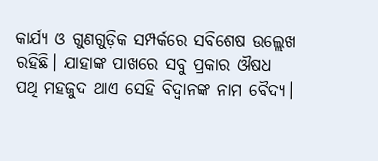କାର୍ଯ୍ୟ ଓ ଗୁଣଗୁଡ଼ିକ ସମ୍ପର୍କରେ ସବିଶେଷ ଉଲ୍ଲେଖ ରହିଛି। ଯାହାଙ୍କ ପାଖରେ ସବୁ ପ୍ରକାର ଔଷଧ ପଥି ମହଜୁଦ ଥାଏ ସେହି ବିଦ୍ୱାନଙ୍କ ନାମ ବୈଦ୍ୟ।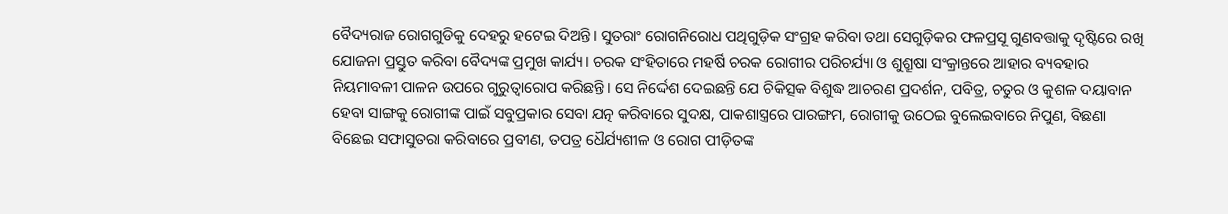ବୈଦ୍ୟରାଜ ରୋଗଗୁଡିକୁ ଦେହରୁ ହଟେଇ ଦିଅନ୍ତି। ସୁତରାଂ ରୋଗନିରୋଧ ପଥିଗୁଡ଼ିକ ସଂଗ୍ରହ କରିବା ତଥା ସେଗୁଡ଼ିକର ଫଳପ୍ରସୂ ଗୁଣବତ୍ତାକୁ ଦୃଷ୍ଟିରେ ରଖି ଯୋଜନା ପ୍ରସ୍ତୁତ କରିବା ବୈଦ୍ୟଙ୍କ ପ୍ରମୁଖ କାର୍ଯ୍ୟ। ଚରକ ସଂହିତାରେ ମହର୍ଷି ଚରକ ରୋଗୀର ପରିଚର୍ଯ୍ୟା ଓ ଶୁଶ୍ରୂଷା ସଂକ୍ରାନ୍ତରେ ଆହାର ବ୍ୟବହାର ନିୟମାବଳୀ ପାଳନ ଉପରେ ଗୁରୁତ୍ୱାରୋପ କରିଛନ୍ତି। ସେ ନିର୍ଦ୍ଦେଶ ଦେଇଛନ୍ତି ଯେ ଚିକିତ୍ସକ ବିଶୁଦ୍ଧ ଆଚରଣ ପ୍ରଦର୍ଶନ, ପବିତ୍ର, ଚତୁର ଓ କୁଶଳ ଦୟାବାନ ହେବା ସାଙ୍ଗକୁ ରୋଗୀଙ୍କ ପାଇଁ ସବୁପ୍ରକାର ସେବା ଯତ୍ନ କରିବାରେ ସୁଦକ୍ଷ, ପାକଶାସ୍ତ୍ରରେ ପାରଙ୍ଗମ, ରୋଗୀକୁ ଉଠେଇ ବୁଲେଇବାରେ ନିପୁଣ, ବିଛଣା ବିଛେଇ ସଫାସୁତରା କରିବାରେ ପ୍ରବୀଣ, ତପତ୍ର ଧୈର୍ଯ୍ୟଶୀଳ ଓ ରୋଗ ପୀଡ଼ିତଙ୍କ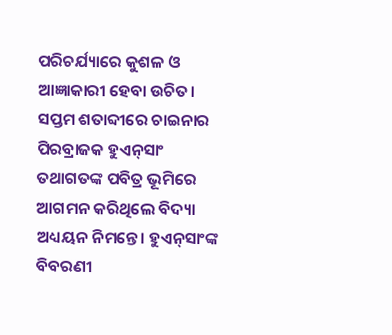ପରିଚର୍ଯ୍ୟାରେ କୁଶଳ ଓ ଆଜ୍ଞାକାରୀ ହେବା ଉଚିତ।
ସପ୍ତମ ଶତାବ୍ଦୀରେ ଚାଇନାର ପିରବ୍ରାଜକ ହୁଏନ୍‌ସାଂ ତଥାଗତଙ୍କ ପବିତ୍ର ଭୂମିରେ ଆଗମନ କରିଥିଲେ ବିଦ୍ୟା ଅଧ୍ୟୟନ ନିମନ୍ତେ। ହୁଏନ୍‌ସାଂଙ୍କ ବିବରଣୀ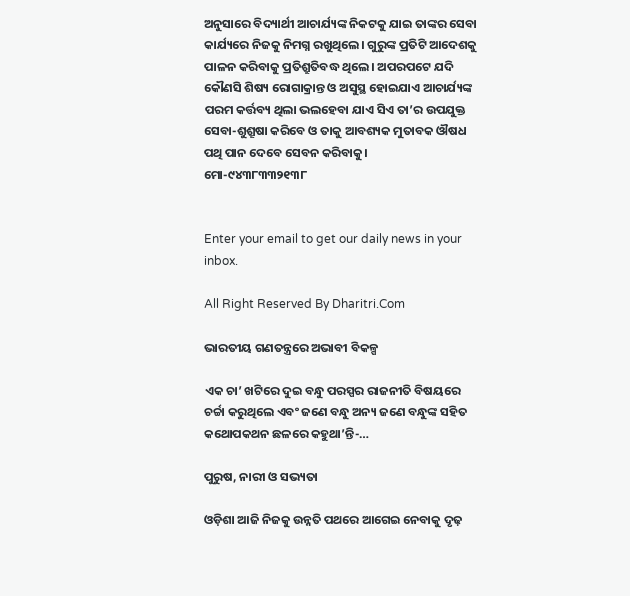ଅନୁସାରେ ବିଦ୍ୟାର୍ଥୀ ଆଚାର୍ଯ୍ୟଙ୍କ ନିକଟକୁ ଯାଇ ତାଙ୍କର ସେବା କାର୍ଯ୍ୟରେ ନିଜକୁ ନିମଗ୍ନ ରଖୁଥିଲେ। ଗୁରୁଙ୍କ ପ୍ରତିଟି ଆଦେଶକୁ ପାଳନ କରିବାକୁ ପ୍ରତିଶ୍ରୁତିବଦ୍ଧ ଥିଲେ। ଅପରପଟେ ଯଦି କୌଣସି ଶିଷ୍ୟ ରୋଗାକ୍ରାନ୍ତ ଓ ଅସୁସ୍ଥ ହୋଇଯାଏ ଆଚାର୍ଯ୍ୟଙ୍କ ପରମ କର୍ତ୍ତବ୍ୟ ଥିଲା ଭଲହେବା ଯାଏ ସିଏ ତା’ର ଉପଯୁକ୍ତ ସେବା-ଶୁଶ୍ରୂଷା କରିବେ ଓ ତାକୁ ଆବଶ୍ୟକ ମୁତାବକ ଔଷଧ ପଥି ପାନ ଦେବେ ସେବନ କରିବାକୁ।
ମୋ-୯୪୩୮୩୩୨୧୩୮


Enter your email to get our daily news in your inbox.

All Right Reserved By Dharitri.Com

ଭାରତୀୟ ଗଣତନ୍ତ୍ରରେ ଅଭାବୀ ବିକଳ୍ପ

ଏକ ଚା’ ଖଟିରେ ଦୁଇ ବନ୍ଧୁ ପରସ୍ପର ରାଜନୀତି ବିଷୟରେ ଚର୍ଚ୍ଚା କରୁଥିଲେ ଏବଂ ଜଣେ ବନ୍ଧୁ ଅନ୍ୟ ଜଣେ ବନ୍ଧୁଙ୍କ ସହିତ କଥୋପକଥନ ଛଳରେ କହୁଥା’ନ୍ତି-…

ପୁରୁଷ, ନାରୀ ଓ ସଭ୍ୟତା

ଓଡ଼ିଶା ଆଜି ନିଜକୁ ଉନ୍ନତି ପଥରେ ଆଗେଇ ନେବାକୁ ଦୃଢ଼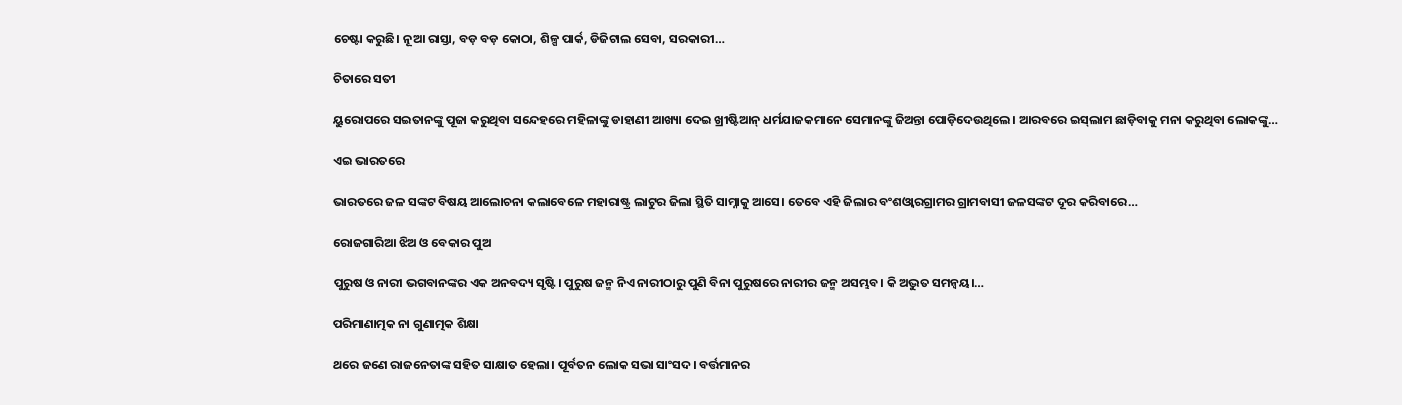ଚେଷ୍ଟା କରୁଛି। ନୂଆ ରାସ୍ତା, ବଡ଼ ବଡ଼ କୋଠା, ଶିଳ୍ପ ପାର୍କ, ଡିଜିଟାଲ ସେବା, ସରକାରୀ…

ଚିତାରେ ସତୀ

ୟୁରୋପରେ ସଇତାନଙ୍କୁ ପୂଜା କରୁଥିବା ସନ୍ଦେହରେ ମହିଳାଙ୍କୁ ଡାହାଣୀ ଆଖ୍ୟା ଦେଇ ଖ୍ରୀଷ୍ଟିଆନ୍‌ ଧର୍ମଯାଜକମାନେ ସେମାନଙ୍କୁ ଜିଅନ୍ତା ପୋଡ଼ିଦେଉଥିଲେ। ଆରବରେ ଇସ୍‌ଲାମ ଛାଡ଼ିବାକୁ ମନା କରୁଥିବା ଲୋକଙ୍କୁ…

ଏଇ ଭାରତରେ

ଭାରତରେ ଜଳ ସଙ୍କଟ ବିଷୟ ଆଲୋଚନା କଲାବେଳେ ମହାରାଷ୍ଟ୍ର ଲାଟୁର ଜିଲା ସ୍ଥିତି ସାମ୍ନାକୁ ଆସେ। ତେବେ ଏହି ଜିଲାର ବଂଶଓ୍ବାରଗ୍ରାମର ଗ୍ରାମବାସୀ ଜଳସଙ୍କଟ ଦୂର କରିବାରେ…

ରୋଜଗାରିଆ ଝିଅ ଓ ବେକାର ପୁଅ

ପୁରୁଷ ଓ ନାରୀ ଭଗବାନଙ୍କର ଏକ ଅନବଦ୍ୟ ସୃଷ୍ଟି। ପୁରୁଷ ଜନ୍ମ ନିଏ ନାରୀଠାରୁ ପୁଣି ବିନା ପୁରୁଷରେ ନାରୀର ଜନ୍ମ ଅସମ୍ଭବ। କି ଅଦ୍ଭୁତ ସମନ୍ବୟ।…

ପରିମାଣାତ୍ମକ ନା ଗୁଣାତ୍ମକ ଶିକ୍ଷା

ଥରେ ଜଣେ ରାଜନେତାଙ୍କ ସହିତ ସାକ୍ଷାତ ହେଲା। ପୂର୍ବତନ ଲୋକ ସଭା ସାଂସଦ। ବର୍ତ୍ତମାନର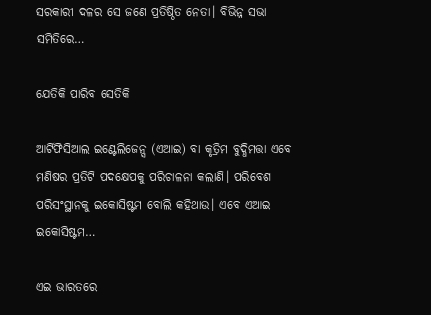ସରକାରୀ ଦଳର ସେ ଜଣେ ପ୍ରତିଷ୍ଠିତ ନେତା। ବିଭିନ୍ନ ସଭା ସମିତିରେ…

ଯେତିକି ପାରିବ ସେତିକି

ଆର୍ଟିଫିସିଆଲ ଇଣ୍ଟେଲିଜେନ୍ସ (ଏଆଇ) ବା କୃତ୍ରିମ ବୁଦ୍ଧିମତ୍ତା ଏବେ ମଣିଷର ପ୍ରତିଟି ପଦକ୍ଷେପକୁ ପରିଚାଳନା କଲାଣି। ପରିବେଶ ପରିସଂସ୍ଥାନକୁ ଇକୋସିଷ୍ଟମ ବୋଲି କହିଥାଉ। ଏବେ ଏଆଇ ଇକୋସିଷ୍ଟମ…

ଏଇ ଭାରତରେ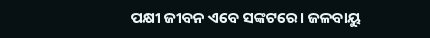ପକ୍ଷୀ ଜୀବନ ଏବେ ସଙ୍କଟରେ। ଜଳବାୟୁ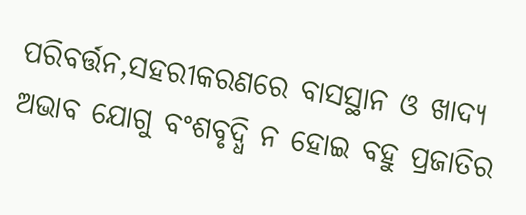ପରିବର୍ତ୍ତନ,ସହରୀକରଣରେ ବାସସ୍ଥାନ ଓ ଖାଦ୍ୟ ଅଭାବ ଯୋଗୁ ବଂଶବୃଦ୍ଧି ନ ହୋଇ ବହୁ ପ୍ରଜାତିର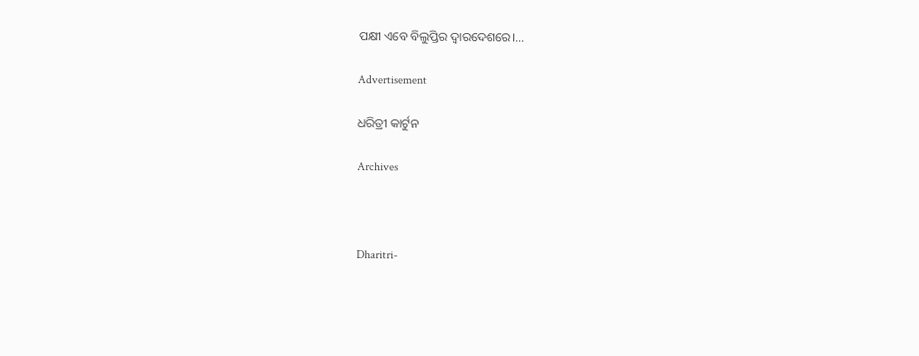ପକ୍ଷୀ ଏବେ ବିଲୁପ୍ତିର ଦ୍ୱାରଦେଶରେ।…

Advertisement

ଧରିତ୍ରୀ କାର୍ଟୁନ

Archives



Dharitri-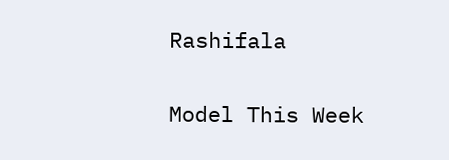Rashifala

Model This Week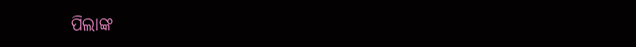ପିଲାଙ୍କ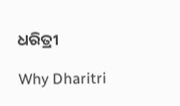ଧରିତ୍ରୀ

Why Dharitri